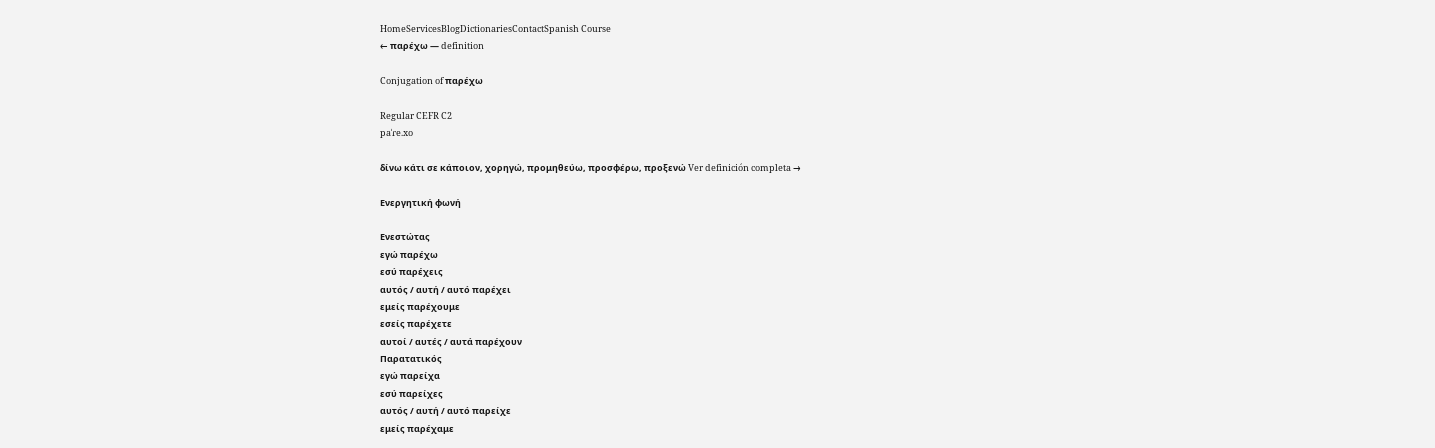HomeServicesBlogDictionariesContactSpanish Course
← παρέχω — definition

Conjugation of παρέχω

Regular CEFR C2
paˈɾe.xo

δίνω κάτι σε κάποιον, χορηγώ, προμηθεύω, προσφέρω, προξενώ Ver definición completa →

Ενεργητική φωνή

Ενεστώτας
εγώ παρέχω
εσύ παρέχεις
αυτός / αυτή / αυτό παρέχει
εμείς παρέχουμε
εσείς παρέχετε
αυτοί / αυτές / αυτά παρέχουν
Παρατατικός
εγώ παρείχα
εσύ παρείχες
αυτός / αυτή / αυτό παρείχε
εμείς παρέχαμε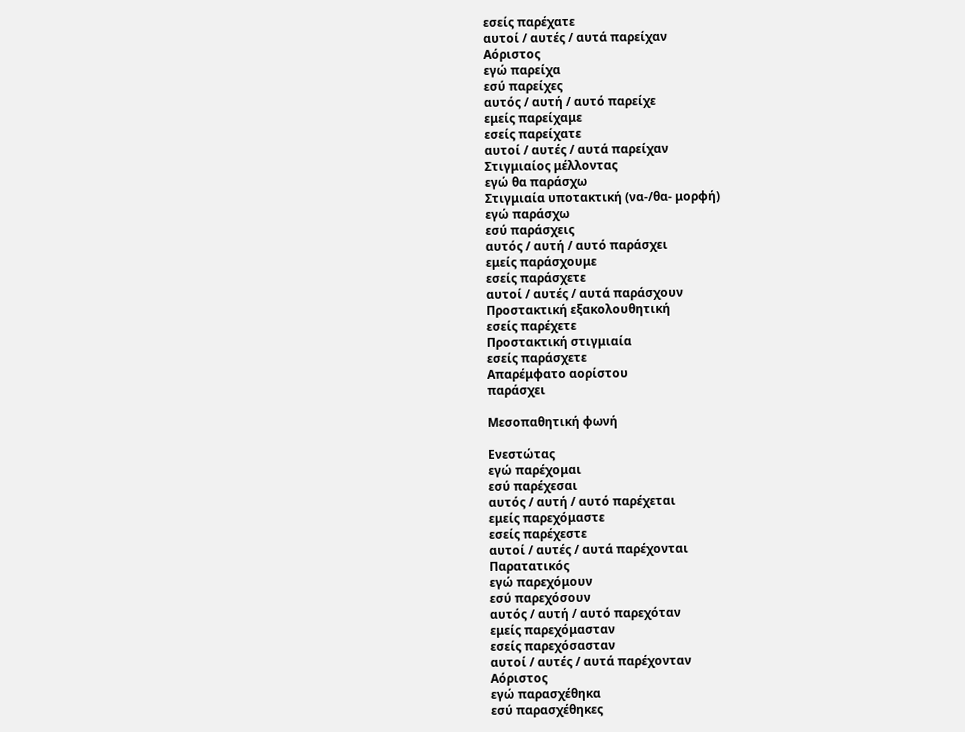εσείς παρέχατε
αυτοί / αυτές / αυτά παρείχαν
Αόριστος
εγώ παρείχα
εσύ παρείχες
αυτός / αυτή / αυτό παρείχε
εμείς παρείχαμε
εσείς παρείχατε
αυτοί / αυτές / αυτά παρείχαν
Στιγμιαίος μέλλοντας
εγώ θα παράσχω
Στιγμιαία υποτακτική (να-/θα- μορφή)
εγώ παράσχω
εσύ παράσχεις
αυτός / αυτή / αυτό παράσχει
εμείς παράσχουμε
εσείς παράσχετε
αυτοί / αυτές / αυτά παράσχουν
Προστακτική εξακολουθητική
εσείς παρέχετε
Προστακτική στιγμιαία
εσείς παράσχετε
Απαρέμφατο αορίστου
παράσχει

Μεσοπαθητική φωνή

Ενεστώτας
εγώ παρέχομαι
εσύ παρέχεσαι
αυτός / αυτή / αυτό παρέχεται
εμείς παρεχόμαστε
εσείς παρέχεστε
αυτοί / αυτές / αυτά παρέχονται
Παρατατικός
εγώ παρεχόμουν
εσύ παρεχόσουν
αυτός / αυτή / αυτό παρεχόταν
εμείς παρεχόμασταν
εσείς παρεχόσασταν
αυτοί / αυτές / αυτά παρέχονταν
Αόριστος
εγώ παρασχέθηκα
εσύ παρασχέθηκες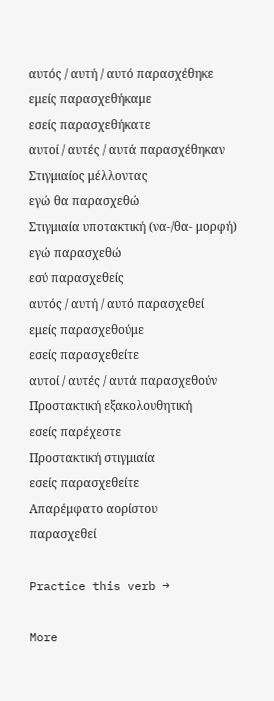αυτός / αυτή / αυτό παρασχέθηκε
εμείς παρασχεθήκαμε
εσείς παρασχεθήκατε
αυτοί / αυτές / αυτά παρασχέθηκαν
Στιγμιαίος μέλλοντας
εγώ θα παρασχεθώ
Στιγμιαία υποτακτική (να-/θα- μορφή)
εγώ παρασχεθώ
εσύ παρασχεθείς
αυτός / αυτή / αυτό παρασχεθεί
εμείς παρασχεθούμε
εσείς παρασχεθείτε
αυτοί / αυτές / αυτά παρασχεθούν
Προστακτική εξακολουθητική
εσείς παρέχεστε
Προστακτική στιγμιαία
εσείς παρασχεθείτε
Απαρέμφατο αορίστου
παρασχεθεί

Practice this verb →

More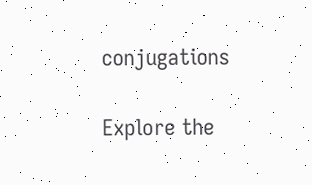conjugations

Explore the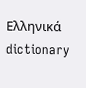Ελληνικά dictionary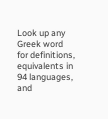Look up any Greek word for definitions, equivalents in 94 languages, and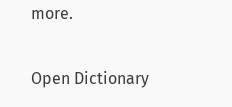more.

Open Dictionary